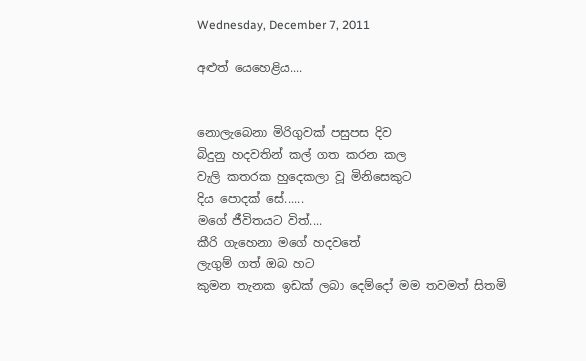Wednesday, December 7, 2011

අළුත් යෙහෙළිය....


නොලැබෙනා මිරිගුවක් පසුපස දිව
බිදුනු හදවතින් කල් ගත කරන කල
වැලි කතරක හුදෙකලා වූ මිනිසෙකුට
දිය පොදක් සේ......
මගේ ජීවිතයට විත්....
කීරි ගැහෙනා මගේ හදවතේ
ලැගුම් ගත් ඔබ හට
කුමන තැනක ඉඩක් ලබා දෙම්දෝ මම තවමත් සිතමි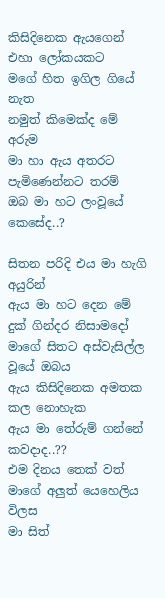කිසිදිනෙක ඇයගෙන් එහා ලෝකයකට
මගේ හිත ඉගිල ගියේ නැත
නමුත් කිමෙක්ද මේ අරුම
මා හා ඇය අතරට පැමිණෙන්නට තරම්
ඔබ මා හට ලංවූයේ කෙසේද..?

සිතන පරිදි එය මා හැගි අයුරින්
ඇය මා හට දෙන මේ දුක් ගින්දර නිසාමදෝ
මාගේ සිතට අස්වැසිල්ල වූයේ ඔබය
ඇය කිසිදිනෙක අමතක කල නොහැක
ඇය මා තේරුම් ගන්නේ කවදාද..??
එම දිනය තෙක් වත් මාගේ අලුත් යෙහෙලිය විලස
මා සිත්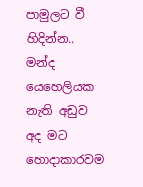පාමුලට වී හිදින්න..
මන්ද යෙහෙලියක නැති අඩුව
අද මට හොදාකාරවම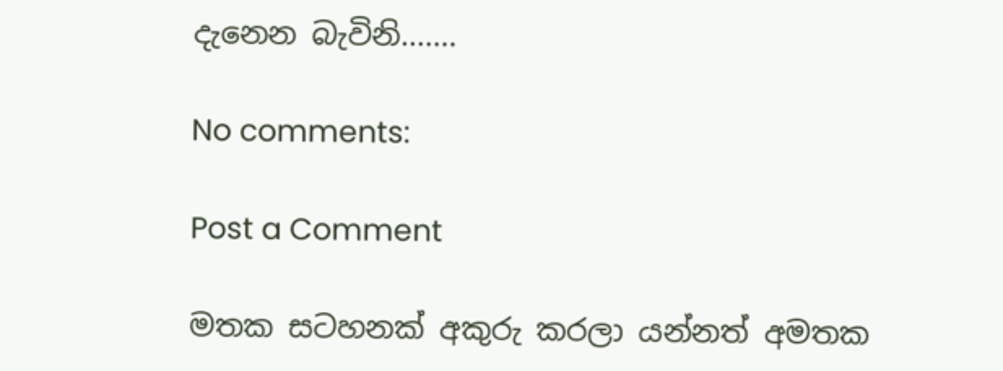දැනෙන බැවිනි.......

No comments:

Post a Comment

මතක සටහනක් අකුරු කරලා යන්නත් අමතක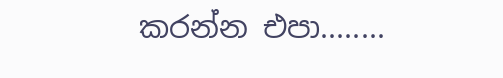කරන්න එපා........